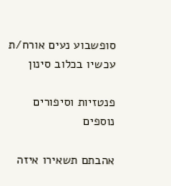סופשבוע נעים אורח/ת
עכשיו בכלוב סינון

פנטזיות וסיפורים נוספים

אהבתם תשאירו איזה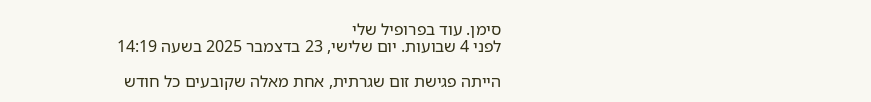סימן. עוד בפרופיל שלי
לפני 4 שבועות. יום שלישי, 23 בדצמבר 2025 בשעה 14:19

הייתה פגישת זום שגרתית, אחת מאלה שקובעים כל חודש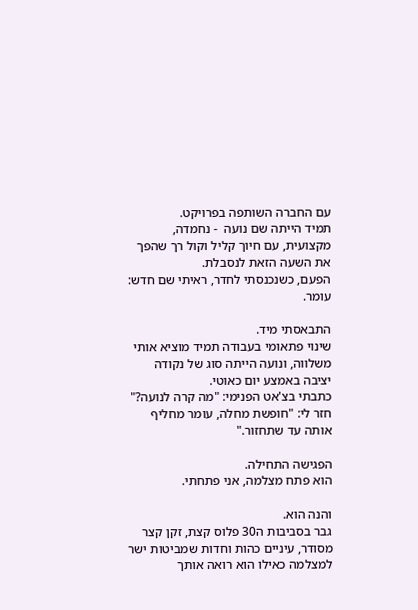עם החברה השותפה בפרויקט.
תמיד הייתה שם נועה  - נחמדה, מקצועית, עם חיוך קליל וקול רך שהפך את השעה הזאת לנסבלת.
הפעם, כשנכנסתי לחדר, ראיתי שם חדש: עומר.

התבאסתי מיד.
שינוי פתאומי בעבודה תמיד מוציא אותי משלווה, ונועה הייתה סוג של נקודה יציבה באמצע יום כאוטי.
כתבתי בצ'אט הפנימי: "מה קרה לנועה?"
חזר לי: "חופשת מחלה, עומר מחליף אותה עד שתחזור."

הפגישה התחילה.
הוא פתח מצלמה, אני פתחתי.

והנה הוא.
גבר בסביבות ה30 פלוס קצת, זקן קצר מסודר, עיניים כהות וחדות שמביטות ישר למצלמה כאילו הוא רואה אותך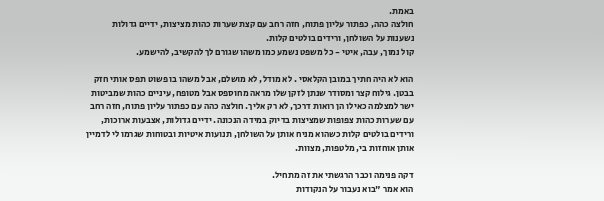באמת.
חולצה כהה, כפתור עליון פתוח, חזה רחב עם קצת שערות כהות מציצות, ידיים גדולות נשענות על השולחן, ורידים בולטים קלות.
קול נמוך, עבה, איטי - כל משפט נשמע כמו משהו שגורם לך להקשיב, להישמע.

הוא לא היה חתיך במובן הקלאסי . לא מודל, לא מושלם, אבל משהו בו פשוט תפס אותי חזק בבטן. גילוח קצר ומסודר שנתן לזקן שלו מראה מחוספס אבל מטופח, עיניים כהות שמביטות ישר למצלמה כאילו הן רואות דרכך, לא רק אליך. חולצה כהה עם כפתור עליון פתוח, חזה רחב עם שערות כהות צפופות שמציצות בדיוק במידה הנכונה. ידיים גדולות, אצבעות ארוכות, ורידים בולטים קלות כשהוא מניח אותן על השולחן, תנועות איטיות ובטוחות שגרמו לי לדמיין אותן אוחזות בי, מלטפות, מצוות.

דקה פנימה וכבר הרגשתי את זה מתחיל.
הוא אמר "בוא נעבור על הנקודות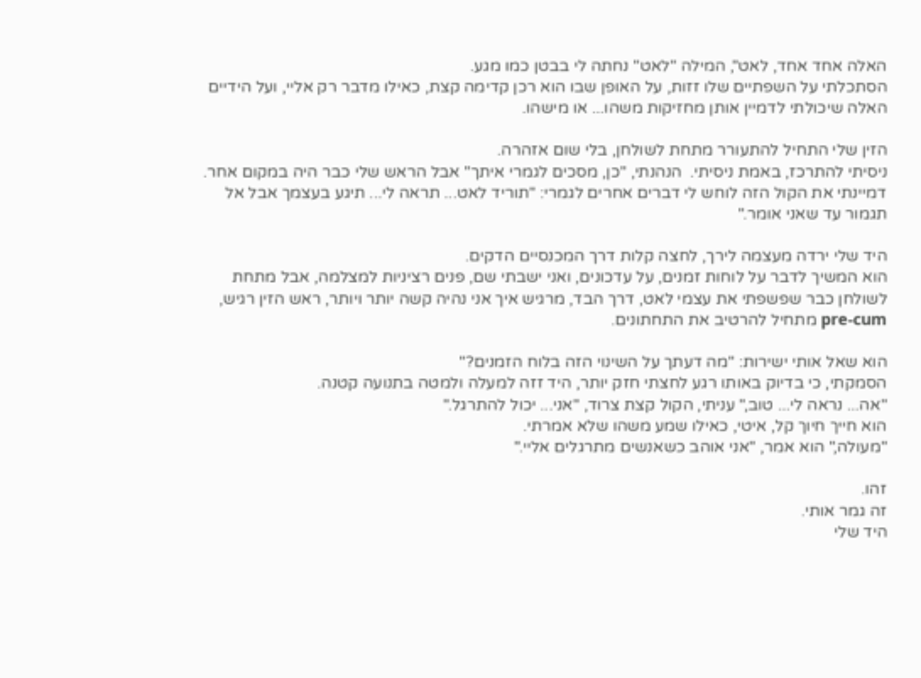האלה אחד אחד, לאט", המילה "לאט" נחתה לי בבטן כמו מגע.
הסתכלתי על השפתיים שלו זזות, על האופן שבו הוא רכן קדימה קצת, כאילו מדבר רק אליי, ועל הידיים האלה שיכולתי לדמיין אותן מחזיקות משהו... או מישהו.

הזין שלי התחיל להתעורר מתחת לשולחן, בלי שום אזהרה.
ניסיתי להתרכז, באמת ניסיתי.  הנהנתי, "כן, מסכים לגמרי איתך" אבל הראש שלי כבר היה במקום אחר.
דמיינתי את הקול הזה לוחש לי דברים אחרים לגמרי: "תוריד לאט... תראה לי... תיגע בעצמך אבל אל תגמור עד שאני אומר."

היד שלי ירדה מעצמה לירך, לחצה קלות דרך המכנסיים הדקים.
הוא המשיך לדבר על לוחות זמנים, על עדכונים, ואני ישבתי שם, פנים רציניות למצלמה, אבל מתחת לשולחן כבר שפשפתי את עצמי לאט, דרך הבד, מרגיש איך אני נהיה קשה יותר ויותר, ראש הזין רגיש, pre-cum מתחיל להרטיב את התחתונים.

הוא שאל אותי ישירות: "מה דעתך על השינוי הזה בלוח הזמנים?"
הסמקתי, כי בדיוק באותו רגע לחצתי חזק יותר, היד זזה למעלה ולמטה בתנועה קטנה.
"אה... נראה לי... טוב," עניתי, הקול קצת צרוד, "אני... יכול להתרגל."
הוא חייך חיוך קל, איטי, כאילו שמע משהו שלא אמרתי.
"מעולה," הוא אמר, "אני אוהב כשאנשים מתרגלים אליי."

זהו.
זה גמר אותי.
היד שלי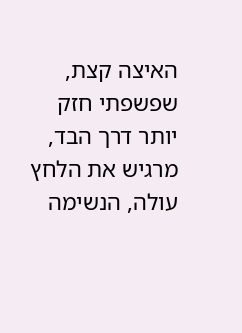האיצה קצת, שפשפתי חזק יותר דרך הבד, מרגיש את הלחץ עולה, הנשימה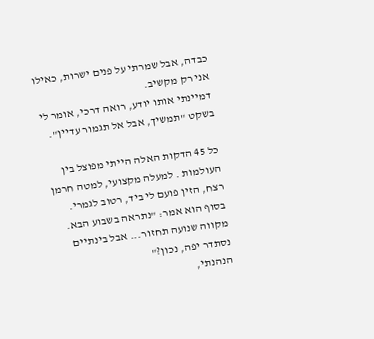כבדה, אבל שמרתי על פנים ישרות, כאילו אני רק מקשיב.
דמיינתי אותו יודע, רואה דרכי, אומר לי בשקט "תמשיך, אבל אל תגמור עדיין".

כל 45 הדקות האלה הייתי מפוצל בין העולמות . למעלה מקצועי, למטה חרמן רצח, הזין פועם לי ביד, רטוב לגמרי.
בסוף הוא אמר: "נתראה בשבוע הבא. מקווה שנועה תחזור... אבל בינתיים נסתדר יפה, נכון?"
הנהנתי,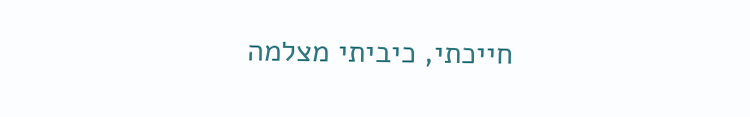חייכתי, כיביתי מצלמה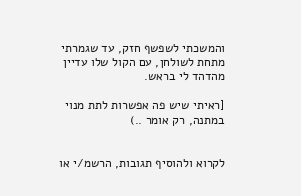והמשכתי לשפשף חזק, עד שגמרתי מתחת לשולחן, עם הקול שלו עדיין מהדהד לי בראש.

[ראיתי שיש פה אפשרות לתת מנוי במתנה, רק אומר ..)


לקרוא ולהוסיף תגובות, הרשמ/י או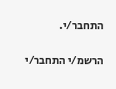התחבר/י.

הרשמ/י התחבר/י